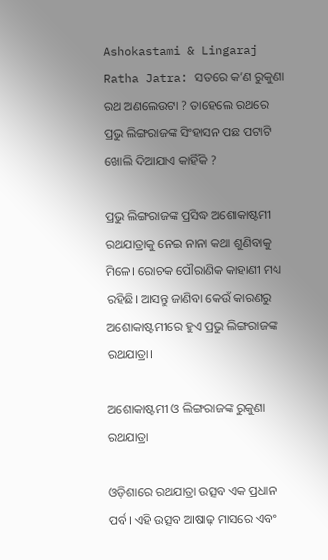Ashokastami & Lingaraj Ratha Jatra: ସତରେ କ’ଣ ରୁକୁଣା ରଥ ଅଣଲେଉଟା ? ତାହେଲେ ରଥରେ ପ୍ରଭୁ ଲିଙ୍ଗରାଜଙ୍କ ସିଂହାସନ ପଛ ପଟାଟି ଖୋଲି ଦିଆଯାଏ କାହିଁକି ?

ପ୍ରଭୁ ଲିଙ୍ଗରାଜଙ୍କ ପ୍ରସିଦ୍ଧ ଅଶୋକାଷ୍ଟମୀ ରଥଯାତ୍ରାକୁ ନେଇ ନାନା କଥା ଶୁଣିବାକୁ ମିଳେ। ରୋଚକ ପୌରାଣିକ କାହାଣୀ ମଧ୍ୟ ରହିଛି। ଆସନ୍ତୁ ଜାଣିବା କେଉଁ କାରଣରୁ ଅଶୋକାଷ୍ଟମୀରେ ହୁଏ ପ୍ରଭୁ ଲିଙ୍ଗରାଜଙ୍କ ରଥଯାତ୍ରା।

ଅଶୋକାଷ୍ଟମୀ ଓ ଲିଙ୍ଗରାଜଙ୍କ ରୁକୁଣା ରଥଯାତ୍ରା

ଓଡ଼ିଶାରେ ରଥଯାତ୍ରା ଉତ୍ସବ ଏକ ପ୍ରଧାନ ପର୍ବ। ଏହି ଉତ୍ସବ ଆଷାଢ଼ ମାସରେ ଏବଂ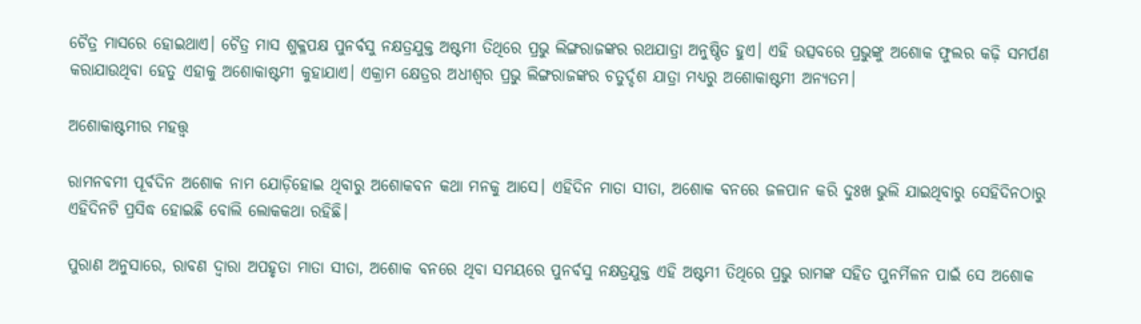ଚୈତ୍ର ମାସରେ ହୋଇଥାଏ। ଚୈତ୍ର ମାସ ଶୁକ୍ଳପକ୍ଷ ପୁନର୍ବସୁ ନକ୍ଷତ୍ରଯୁକ୍ତ ଅଷ୍ଟମୀ ତିଥିରେ ପ୍ରଭୁ ଲିଙ୍ଗରାଜଙ୍କର ରଥଯାତ୍ରା ଅନୁଷ୍ଠିତ ହୁଏ। ଏହି ଉତ୍ସବରେ ପ୍ରଭୁଙ୍କୁ ଅଶୋକ ଫୁଲର କଢ଼ି ସମର୍ପଣ କରାଯାଉଥିବା ହେତୁ ଏହାକୁ ଅଶୋକାଷ୍ଟମୀ କୁହାଯାଏ। ଏକ୍ରାମ କ୍ଷେତ୍ରର ଅଧୀଶ୍ୱର ପ୍ରଭୁ ଲିଙ୍ଗରାଜଙ୍କର ଚତୁର୍ଦ୍ଦଶ ଯାତ୍ରା ମଧ୍ୟରୁ ଅଶୋକାଷ୍ଟମୀ ଅନ୍ୟତମ।

ଅଶୋକାଷ୍ଟମୀର ମହତ୍ତ୍ଵ

ରାମନବମୀ ପୂର୍ବଦିନ ଅଶୋକ ନାମ ଯୋଡ଼ିହୋଇ ଥିବାରୁ ଅଶୋକବନ କଥା ମନକୁ ଆସେ। ଏହିଦିନ ମାତା ସୀତା, ଅଶୋକ ବନରେ ଜଳପାନ କରି ଦୁଃଖ ଭୁଲି ଯାଇଥିବାରୁ ସେହିଦିନଠାରୁ ଏହିଦିନଟି ପ୍ରସିଦ୍ଧ ହୋଇଛି ବୋଲି ଲୋକକଥା ରହିଛି।

ପୁରାଣ ଅନୁସାରେ, ରାବଣ ଦ୍ଵାରା ଅପହୃତା ମାତା ସୀତା, ଅଶୋକ ବନରେ ଥିବା ସମୟରେ ପୁନର୍ବସୁ ନକ୍ଷତ୍ରଯୁକ୍ତ ଏହି ଅଷ୍ଟମୀ ତିଥିରେ ପ୍ରଭୁ ରାମଙ୍କ ସହିତ ପୁନର୍ମିଳନ ପାଇଁ ସେ ଅଶୋକ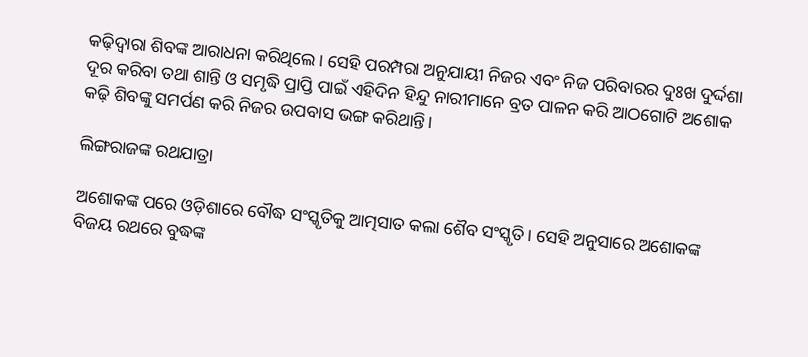କଢ଼ିଦ୍ୱାରା ଶିବଙ୍କ ଆରାଧନା କରିଥିଲେ। ସେହି ପରମ୍ପରା ଅନୁଯାୟୀ ନିଜର ଏବଂ ନିଜ ପରିବାରର ଦୁଃଖ ଦୁର୍ଦ୍ଦଶା ଦୂର କରିବା ତଥା ଶାନ୍ତି ଓ ସମୃଦ୍ଧି ପ୍ରାପ୍ତି ପାଇଁ ଏହିଦିନ ହିନ୍ଦୁ ନାରୀମାନେ ବ୍ରତ ପାଳନ କରି ଆଠଗୋଟି ଅଶୋକ କଢ଼ି ଶିବଙ୍କୁ ସମର୍ପଣ କରି ନିଜର ଉପବାସ ଭଙ୍ଗ କରିଥାନ୍ତି।

ଲିଙ୍ଗରାଜଙ୍କ ରଥଯାତ୍ରା

ଅଶୋକଙ୍କ ପରେ ଓଡ଼ିଶାରେ ବୌଦ୍ଧ ସଂସ୍କୃତିକୁ ଆତ୍ମସାତ କଲା ଶୈବ ସଂସ୍କୃତି। ସେହି ଅନୁସାରେ ଅଶୋକଙ୍କ ବିଜୟ ରଥରେ ବୁଦ୍ଧଙ୍କ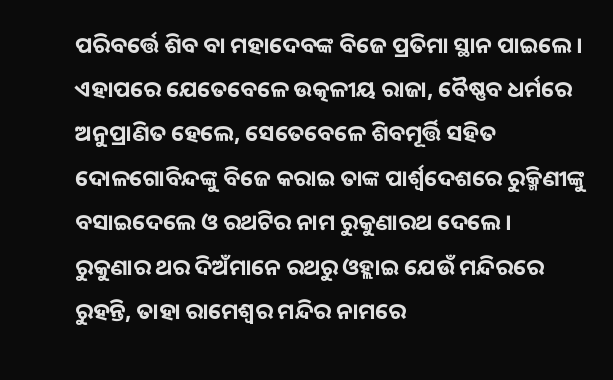ପରିବର୍ତ୍ତେ ଶିବ ବା ମହାଦେବଙ୍କ ବିଜେ ପ୍ରତିମା ସ୍ଥାନ ପାଇଲେ। ଏହାପରେ ଯେତେବେଳେ ଉତ୍କଳୀୟ ରାଜା, ବୈଷ୍ଣବ ଧର୍ମରେ ଅନୁପ୍ରାଣିତ ହେଲେ, ସେତେବେଳେ ଶିବମୂର୍ତ୍ତି ସହିତ ଦୋଳଗୋବିନ୍ଦଙ୍କୁ ବିଜେ କରାଇ ତାଙ୍କ ପାର୍ଶ୍ୱଦେଶରେ ରୁକ୍ମିଣୀଙ୍କୁ ବସାଇଦେଲେ ଓ ରଥଟିର ନାମ ରୁକୁଣାରଥ ଦେଲେ। ରୁକୁଣାର ଥର ଦିଅଁମାନେ ରଥରୁ ଓହ୍ଲାଇ ଯେଉଁ ମନ୍ଦିରରେ ରୁହନ୍ତି, ତାହା ରାମେଶ୍ବର ମନ୍ଦିର ନାମରେ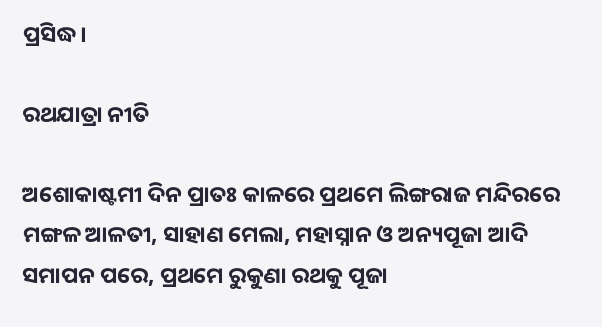ପ୍ରସିଦ୍ଧ।

ରଥଯାତ୍ରା ନୀତି

ଅଶୋକାଷ୍ଟମୀ ଦିନ ପ୍ରାତଃ କାଳରେ ପ୍ରଥମେ ଲିଙ୍ଗରାଜ ମନ୍ଦିରରେ ମଙ୍ଗଳ ଆଳତୀ, ସାହାଣ ମେଲା, ମହାସ୍ନାନ ଓ ଅନ୍ୟପୂଜା ଆଦି ସମାପନ ପରେ, ପ୍ରଥମେ ରୁକୁଣା ରଥକୁ ପୂଜା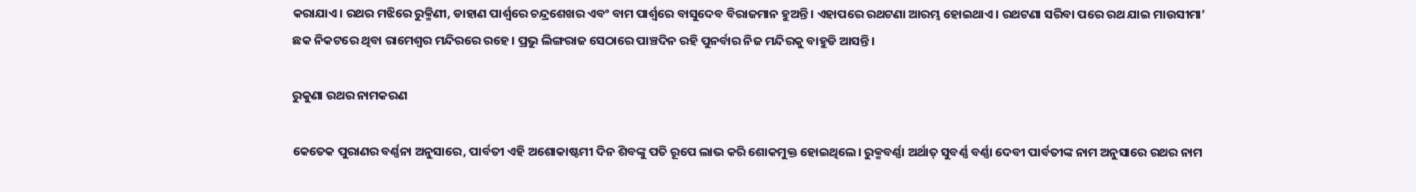କରାଯାଏ। ରଥର ମଝିରେ ରୁକ୍ମିଣୀ, ଡାହାଣ ପାର୍ଶ୍ୱରେ ଚନ୍ଦ୍ରଶେଖର ଏବଂ ବାମ ପାର୍ଶ୍ୱରେ ବାସୁଦେବ ବିରାଜମାନ ହୁଅନ୍ତି। ଏହାପରେ ରଥଟଣା ଆରମ୍ଭ ହୋଇଥାଏ। ରଥଟଣା ସରିବା ପରେ ରଥ ଯାଇ ମାଉସୀମା’ ଛକ ନିକଟରେ ଥିବା ରାମେଶ୍ୱର ମନ୍ଦିରରେ ରହେ। ପ୍ରଭୁ ଲିଙ୍ଗରାଜ ସେଠାରେ ପାଞ୍ଚଦିନ ରହି ପୁନର୍ବାର ନିଜ ମନ୍ଦିରକୁ ବାହୁଡି ଆସନ୍ତି।

ରୁକୁଣା ରଥର ନାମକରଣ

କେତେକ ପୁରାଣର ବର୍ଣ୍ଣନା ଅନୁସାରେ, ପାର୍ବତୀ ଏହି ଅଶୋକାଷ୍ଟମୀ ଦିନ ଶିବଙ୍କୁ ପତି ରୂପେ ଲାଭ କରି ଶୋକମୁକ୍ତ ହୋଇଥିଲେ। ରୁକ୍ମବର୍ଣ୍ଣା ଅର୍ଥାତ୍ ସୁବର୍ଣ୍ଣ ବର୍ଣ୍ଣା ଦେବୀ ପାର୍ବତୀଙ୍କ ନାମ ଅନୁସାରେ ରଥର ନାମ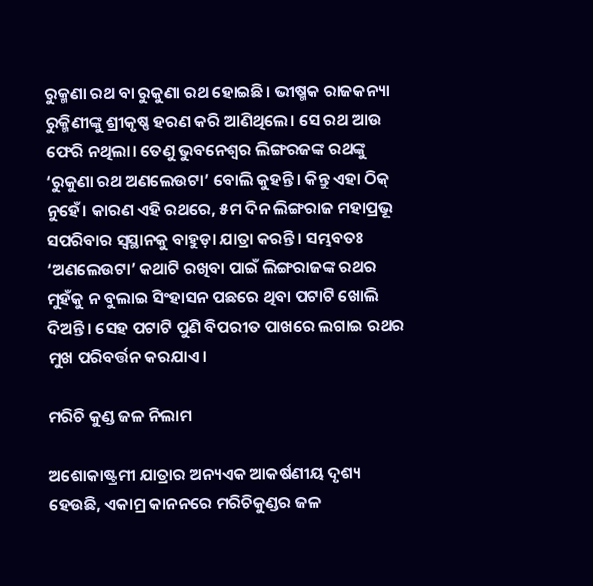ରୁକ୍ମଣା ରଥ ବା ରୁକୁଣା ରଥ ହୋଇଛି। ଭୀଷ୍ମକ ରାଜକନ୍ୟା ରୁକ୍ମିଣୀଙ୍କୁ ଶ୍ରୀକୃଷ୍ଣ ହରଣ କରି ଆଣିଥିଲେ। ସେ ରଥ ଆଉ ଫେରି ନଥିଲା। ତେଣୁ ଭୁବନେଶ୍ୱର ଲିଙ୍ଗରଜଙ୍କ ରଥଙ୍କୁ ‘ରୁକୁଣା ରଥ ଅଣଲେଉଟା’ ବୋଲି କୁହନ୍ତି। କିନ୍ତୁ ଏହା ଠିକ୍ ନୁହେଁ। କାରଣ ଏହି ରଥରେ, ୫ମ ଦିନ ଲିଙ୍ଗରାଜ ମହାପ୍ରଭୂ ସପରିବାର ସ୍ଵସ୍ଥାନକୁ ବାହୁଡ଼ା ଯାତ୍ରା କରନ୍ତି। ସମ୍ଭବତଃ ‘ଅଣଲେଉଟା’ କଥାଟି ରଖିବା ପାଇଁ ଲିଙ୍ଗରାଜଙ୍କ ରଥର ମୁହଁକୁ ନ ବୁଲାଇ ସିଂହାସନ ପଛରେ ଥିବା ପଟାଟି ଖୋଲି ଦିଅନ୍ତି। ସେହ ପଟାଟି ପୁଣି ବିପରୀତ ପାଖରେ ଲଗାଇ ରଥର ମୁଖ ପରିବର୍ତ୍ତନ କରଯାଏ।

ମରିଚି କୁଣ୍ଡ ଜଳ ନିଲାମ

ଅଶୋକାଷ୍ଟ୍ରମୀ ଯାତ୍ରାର ଅନ୍ୟଏକ ଆକର୍ଷଣୀୟ ଦୃଶ୍ୟ ହେଉଛି, ଏକାମ୍ର କାନନରେ ମରିଚିକୁଣ୍ଡର ଜଳ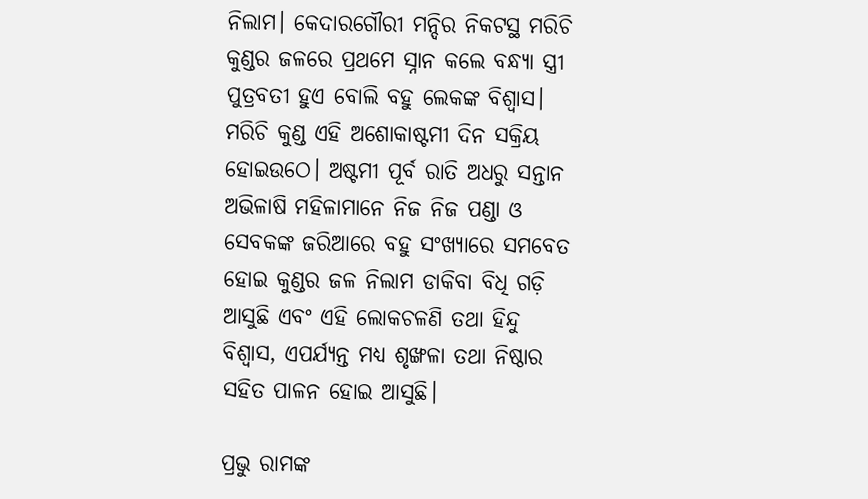ନିଲାମ। କେଦାରଗୌରୀ ମନ୍ଦିର ନିକଟସ୍ଥ ମରିଚି କୁଣ୍ଡର ଜଳରେ ପ୍ରଥମେ ସ୍ନାନ କଲେ ବନ୍ଧ୍ଯା ସ୍ତ୍ରୀ ପୁତ୍ରବତୀ ହୁଏ ବୋଲି ବହୁ ଲେକଙ୍କ ବିଶ୍ବାସ। ମରିଚି କୁଣ୍ଡ ଏହି ଅଶୋକାଷ୍ଟମୀ ଦିନ ସକ୍ରିୟ ହୋଇଉଠେ। ଅଷ୍ଟମୀ ପୂର୍ବ ରାତି ଅଧରୁ ସନ୍ତାନ ଅଭିଳାଷି ମହିଳାମାନେ ନିଜ ନିଜ ପଣ୍ଡା ଓ ସେବକଙ୍କ ଜରିଆରେ ବହୁ ସଂଖ୍ୟାରେ ସମବେତ ହୋଇ କୁଣ୍ଡର ଜଳ ନିଲାମ ଡାକିବା ବିଧି ଗଡ଼ି ଆସୁଛି ଏବଂ ଏହି ଲୋକଚଳଣି ତଥା ହିନ୍ଦୁ ବିଶ୍ଵାସ, ଏପର୍ଯ୍ୟନ୍ତ ମଧ୍ୟ ଶୃଙ୍ଖଳା ତଥା ନିଷ୍ଠାର ସହିତ ପାଳନ ହୋଇ ଆସୁଛି।

ପ୍ରଭୁ ରାମଙ୍କ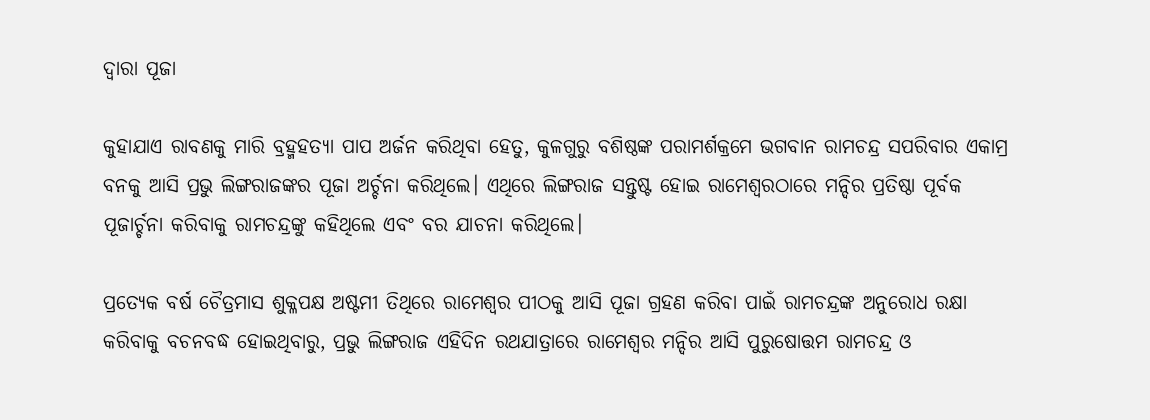ଦ୍ୱାରା ପୂଜା

କୁହାଯାଏ ରାବଣକୁ ମାରି ବ୍ରହ୍ମହତ୍ୟା ପାପ ଅର୍ଜନ କରିଥିବା ହେତୁ, କୁଳଗୁରୁ ବଶିଷ୍ଠଙ୍କ ପରାମର୍ଶକ୍ରମେ ଭଗବାନ ରାମଚନ୍ଦ୍ର ସପରିବାର ଏକାମ୍ର ବନକୁ ଆସି ପ୍ରଭୁ ଲିଙ୍ଗରାଜଙ୍କର ପୂଜା ଅର୍ଚ୍ଚନା କରିଥିଲେ। ଏଥିରେ ଲିଙ୍ଗରାଜ ସନ୍ତୁଷ୍ଟ ହୋଇ ରାମେଶ୍ୱରଠାରେ ମନ୍ଦିର ପ୍ରତିଷ୍ଠା ପୂର୍ବକ ପୂଜାର୍ଚ୍ଚନା କରିବାକୁ ରାମଚନ୍ଦ୍ରଙ୍କୁ କହିଥିଲେ ଏବଂ ବର ଯାଚନା କରିଥିଲେ।

ପ୍ରତ୍ୟେକ ବର୍ଷ ଚୈତ୍ରମାସ ଶୁକ୍ଳପକ୍ଷ ଅଷ୍ଟମୀ ତିଥିରେ ରାମେଶ୍ୱର ପୀଠକୁ ଆସି ପୂଜା ଗ୍ରହଣ କରିବା ପାଇଁ ରାମଚନ୍ଦ୍ରଙ୍କ ଅନୁରୋଧ ରକ୍ଷା କରିବାକୁ ବଚନବଦ୍ଧ ହୋଇଥିବାରୁ, ପ୍ରଭୁ ଲିଙ୍ଗରାଜ ଏହିଦିନ ରଥଯାତ୍ରାରେ ରାମେଶ୍ୱର ମନ୍ଦିର ଆସି ପୁରୁଷୋତ୍ତମ ରାମଚନ୍ଦ୍ର ଓ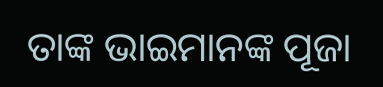ତାଙ୍କ ଭାଇମାନଙ୍କ ପୂଜା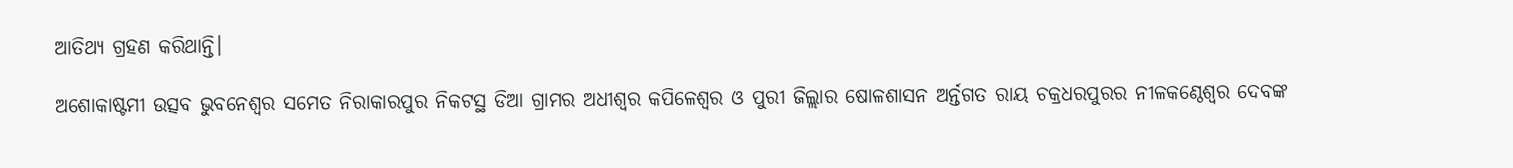ଆତିଥ୍ୟ ଗ୍ରହଣ କରିଥାନ୍ତି।

ଅଶୋକାଷ୍ଟମୀ ଉତ୍ସବ ଭୁବନେଶ୍ୱର ସମେତ ନିରାକାରପୁର ନିକଟସ୍ଥ ଡିଆ ଗ୍ରାମର ଅଧୀଶ୍ୱର କପିଳେଶ୍ୱର ଓ ପୁରୀ ଜିଲ୍ଲାର ଷୋଳଶାସନ ଅର୍ନ୍ତଗତ ରାୟ ଚକ୍ରଧରପୁରର ନୀଳକଣ୍ଠେଶ୍ୱର ଦେବଙ୍କ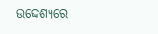ଉଦ୍ଦେଶ୍ୟରେ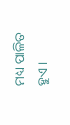ମଧ୍ୟ ପାଳିତ ହୁଏ।